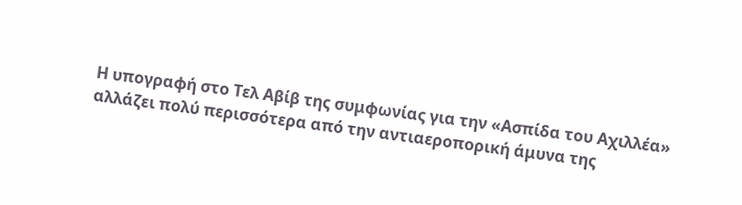Η υπογραφή στο Τελ Αβίβ της συμφωνίας για την «Ασπίδα του Αχιλλέα» αλλάζει πολύ περισσότερα από την αντιαεροπορική άμυνα της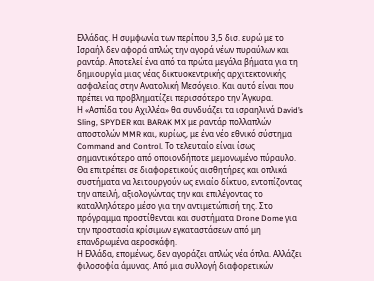Ελλάδας. Η συμφωνία των περίπου 3,5 δισ. ευρώ με το Ισραήλ δεν αφορά απλώς την αγορά νέων πυραύλων και ραντάρ. Αποτελεί ένα από τα πρώτα μεγάλα βήματα για τη δημιουργία μιας νέας δικτυοκεντρικής αρχιτεκτονικής ασφαλείας στην Ανατολική Μεσόγειο. Και αυτό είναι που πρέπει να προβληματίζει περισσότερο την Άγκυρα.
Η «Ασπίδα του Αχιλλέα» θα συνδυάζει τα ισραηλινά David’s Sling, SPYDER και BARAK MX με ραντάρ πολλαπλών αποστολών MMR και, κυρίως, με ένα νέο εθνικό σύστημα Command and Control. Το τελευταίο είναι ίσως σημαντικότερο από οποιονδήποτε μεμονωμένο πύραυλο.
Θα επιτρέπει σε διαφορετικούς αισθητήρες και οπλικά συστήματα να λειτουργούν ως ενιαίο δίκτυο, εντοπίζοντας την απειλή, αξιολογώντας την και επιλέγοντας το καταλληλότερο μέσο για την αντιμετώπισή της. Στο πρόγραμμα προστίθενται και συστήματα Drone Dome για την προστασία κρίσιμων εγκαταστάσεων από μη επανδρωμένα αεροσκάφη.
Η Ελλάδα, επομένως, δεν αγοράζει απλώς νέα όπλα. Αλλάζει φιλοσοφία άμυνας. Από μια συλλογή διαφορετικών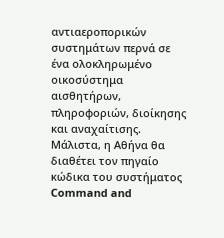αντιαεροπορικών συστημάτων περνά σε ένα ολοκληρωμένο οικοσύστημα αισθητήρων, πληροφοριών, διοίκησης και αναχαίτισης.
Μάλιστα, η Αθήνα θα διαθέτει τον πηγαίο κώδικα του συστήματος Command and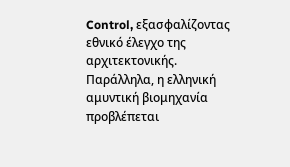Control, εξασφαλίζοντας εθνικό έλεγχο της αρχιτεκτονικής. Παράλληλα, η ελληνική αμυντική βιομηχανία προβλέπεται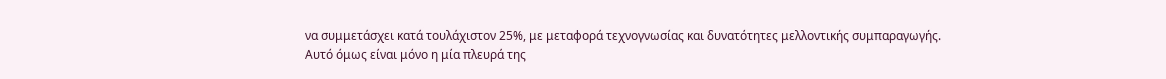να συμμετάσχει κατά τουλάχιστον 25%, με μεταφορά τεχνογνωσίας και δυνατότητες μελλοντικής συμπαραγωγής.
Αυτό όμως είναι μόνο η μία πλευρά της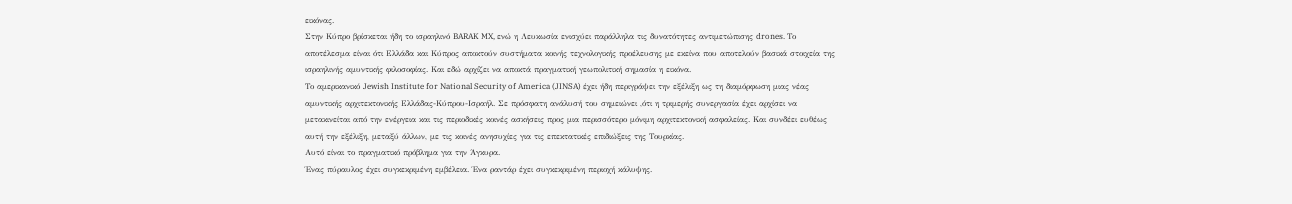εικόνας.
Στην Κύπρο βρίσκεται ήδη το ισραηλινό BARAK MX, ενώ η Λευκωσία ενισχύει παράλληλα τις δυνατότητες αντιμετώπισης drones. Το αποτέλεσμα είναι ότι Ελλάδα και Κύπρος αποκτούν συστήματα κοινής τεχνολογικής προέλευσης με εκείνα που αποτελούν βασικά στοιχεία της ισραηλινής αμυντικής φιλοσοφίας. Και εδώ αρχίζει να αποκτά πραγματική γεωπολιτική σημασία η εικόνα.
Το αμερικανικό Jewish Institute for National Security of America (JINSA) έχει ήδη περιγράψει την εξέλιξη ως τη διαμόρφωση μιας νέας αμυντικής αρχιτεκτονικής Ελλάδας-Κύπρου-Ισραήλ. Σε πρόσφατη ανάλυσή του σημειώνει ,ότι η τριμερής συνεργασία έχει αρχίσει να μετακινείται από την ενέργεια και τις περιοδικές κοινές ασκήσεις προς μια περισσότερο μόνιμη αρχιτεκτονική ασφαλείας. Και συνδέει ευθέως αυτή την εξέλιξη, μεταξύ άλλων, με τις κοινές ανησυχίες για τις επεκτατικές επιδιώξεις της Τουρκίας.
Αυτό είναι το πραγματικό πρόβλημα για την Άγκυρα.
Ένας πύραυλος έχει συγκεκριμένη εμβέλεια. Ένα ραντάρ έχει συγκεκριμένη περιοχή κάλυψης.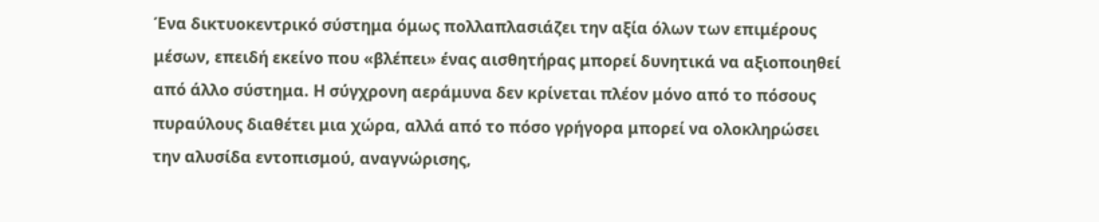Ένα δικτυοκεντρικό σύστημα όμως πολλαπλασιάζει την αξία όλων των επιμέρους μέσων, επειδή εκείνο που «βλέπει» ένας αισθητήρας μπορεί δυνητικά να αξιοποιηθεί από άλλο σύστημα. Η σύγχρονη αεράμυνα δεν κρίνεται πλέον μόνο από το πόσους πυραύλους διαθέτει μια χώρα, αλλά από το πόσο γρήγορα μπορεί να ολοκληρώσει την αλυσίδα εντοπισμού, αναγνώρισης,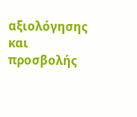αξιολόγησης και προσβολής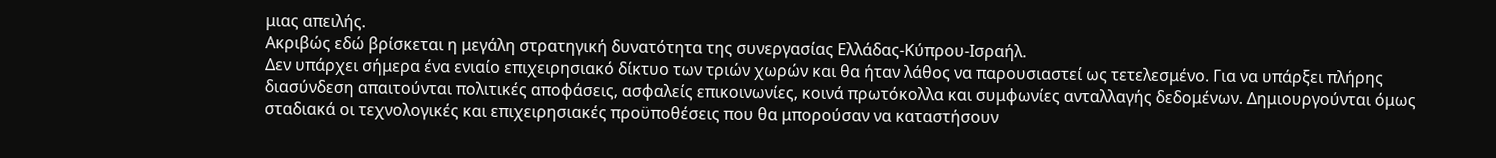μιας απειλής.
Ακριβώς εδώ βρίσκεται η μεγάλη στρατηγική δυνατότητα της συνεργασίας Ελλάδας-Κύπρου-Ισραήλ.
Δεν υπάρχει σήμερα ένα ενιαίο επιχειρησιακό δίκτυο των τριών χωρών και θα ήταν λάθος να παρουσιαστεί ως τετελεσμένο. Για να υπάρξει πλήρης διασύνδεση απαιτούνται πολιτικές αποφάσεις, ασφαλείς επικοινωνίες, κοινά πρωτόκολλα και συμφωνίες ανταλλαγής δεδομένων. Δημιουργούνται όμως σταδιακά οι τεχνολογικές και επιχειρησιακές προϋποθέσεις που θα μπορούσαν να καταστήσουν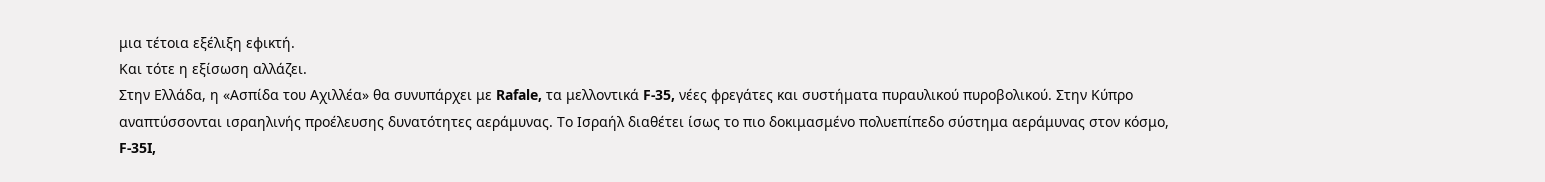μια τέτοια εξέλιξη εφικτή.
Και τότε η εξίσωση αλλάζει.
Στην Ελλάδα, η «Ασπίδα του Αχιλλέα» θα συνυπάρχει με Rafale, τα μελλοντικά F-35, νέες φρεγάτες και συστήματα πυραυλικού πυροβολικού. Στην Κύπρο αναπτύσσονται ισραηλινής προέλευσης δυνατότητες αεράμυνας. Το Ισραήλ διαθέτει ίσως το πιο δοκιμασμένο πολυεπίπεδο σύστημα αεράμυνας στον κόσμο, F-35I,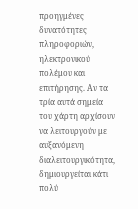προηγμένες δυνατότητες πληροφοριών, ηλεκτρονικού πολέμου και επιτήρησης. Αν τα τρία αυτά σημεία του χάρτη αρχίσουν να λειτουργούν με αυξανόμενη διαλειτουργικότητα, δημιουργείται κάτι πολύ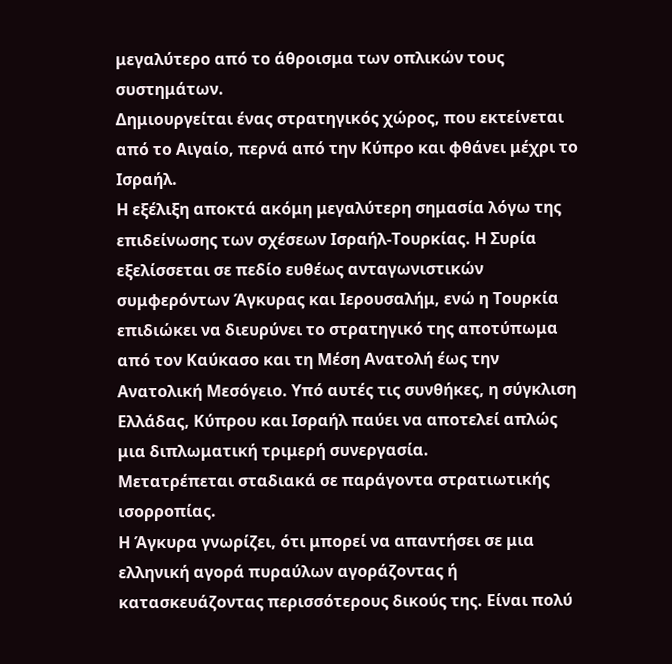μεγαλύτερο από το άθροισμα των οπλικών τους συστημάτων.
Δημιουργείται ένας στρατηγικός χώρος, που εκτείνεται από το Αιγαίο, περνά από την Κύπρο και φθάνει μέχρι το Ισραήλ.
Η εξέλιξη αποκτά ακόμη μεγαλύτερη σημασία λόγω της επιδείνωσης των σχέσεων Ισραήλ-Τουρκίας. Η Συρία εξελίσσεται σε πεδίο ευθέως ανταγωνιστικών συμφερόντων Άγκυρας και Ιερουσαλήμ, ενώ η Τουρκία επιδιώκει να διευρύνει το στρατηγικό της αποτύπωμα από τον Καύκασο και τη Μέση Ανατολή έως την Ανατολική Μεσόγειο. Υπό αυτές τις συνθήκες, η σύγκλιση Ελλάδας, Κύπρου και Ισραήλ παύει να αποτελεί απλώς μια διπλωματική τριμερή συνεργασία.
Μετατρέπεται σταδιακά σε παράγοντα στρατιωτικής ισορροπίας.
Η Άγκυρα γνωρίζει, ότι μπορεί να απαντήσει σε μια ελληνική αγορά πυραύλων αγοράζοντας ή κατασκευάζοντας περισσότερους δικούς της. Είναι πολύ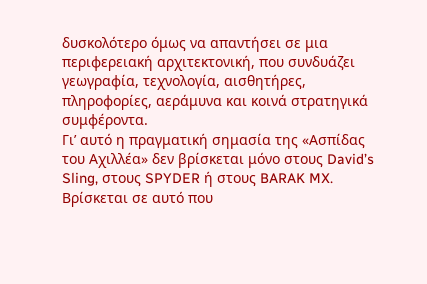δυσκολότερο όμως να απαντήσει σε μια περιφερειακή αρχιτεκτονική, που συνδυάζει γεωγραφία, τεχνολογία, αισθητήρες, πληροφορίες, αεράμυνα και κοινά στρατηγικά συμφέροντα.
Γι’ αυτό η πραγματική σημασία της «Ασπίδας του Αχιλλέα» δεν βρίσκεται μόνο στους David’s Sling, στους SPYDER ή στους BARAK MX.
Βρίσκεται σε αυτό που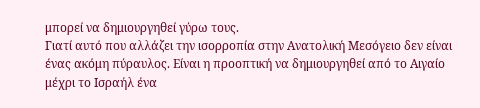μπορεί να δημιουργηθεί γύρω τους.
Γιατί αυτό που αλλάζει την ισορροπία στην Ανατολική Μεσόγειο δεν είναι ένας ακόμη πύραυλος. Είναι η προοπτική να δημιουργηθεί από το Αιγαίο μέχρι το Ισραήλ ένα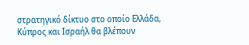στρατηγικό δίκτυο στο οποίο Ελλάδα, Κύπρος και Ισραήλ θα βλέπουν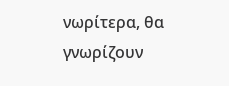νωρίτερα, θα γνωρίζουν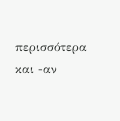περισσότερα και -αν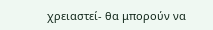χρειαστεί- θα μπορούν να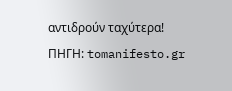αντιδρούν ταχύτερα!
ΠΗΓΗ: tomanifesto.gr